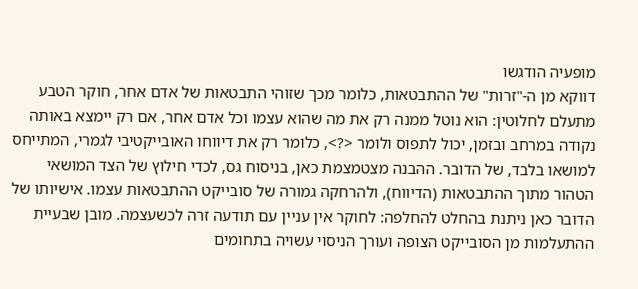מופעיה הודגשו
דווקא מן ה-"זרות" של ההתבטאות, כלומר מכך שזוהי התבטאות של אדם אחר, חוקר הטבע מתעלם לחלוטין: הוא נוטל ממנה רק את מה שהוא עצמו וכל אדם אחר, אם רק יימצא באותה נקודה במרחב ובזמן, יכול לתפוס ולומר <?>, כלומר רק את דיווחו האובייקטיבי לגמרי, המתייחס למושאו בלבד, של הדובר. ההבנה מצטמצמת כאן, בניסוח גס, לכדי חילוץ של הצד המושאי הטהור מתוך ההתבטאות (הדיווח), ולהרחקה גמורה של סובייקט ההתבטאות עצמו. אישיותו של הדובר כאן ניתנת בהחלט להחלפה: לחוקר אין עניין עם תודעה זרה לכשעצמה. מובן שבעיית ההתעלמות מן הסובייקט הצופה ועורך הניסוי עשויה בתחומים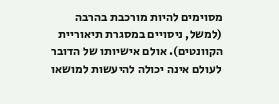מסוימים להיות מורכבת בהרבה (למשל, ניסויים במסגרת תיאוריית הקוונטים). אולם אישיותו של הדובר לעולם אינה יכולה להיעשות למושאו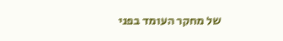של מחקר העומד בפני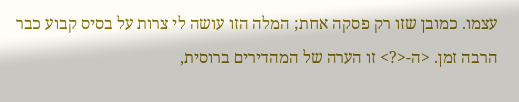עצמו. כמובן שזו רק פסקה אחת; המלה הזו עושה לי צרות על בסיס קבוע כבר הרבה זמן. <ה-<?> זו הערה של המהדירים ברוסית,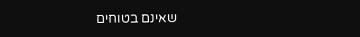שאינם בטוחים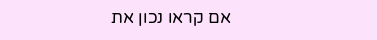אם קראו נכון את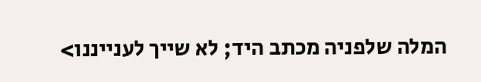המלה שלפניה מכתב היד; לא שייך לענייננו>